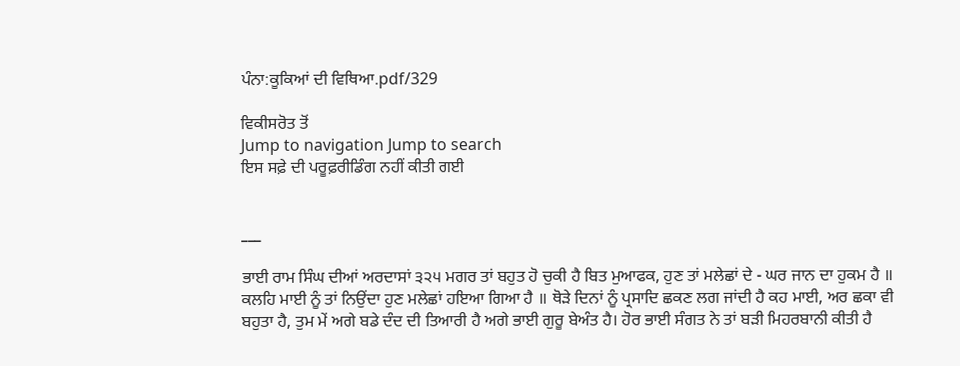ਪੰਨਾ:ਕੂਕਿਆਂ ਦੀ ਵਿਥਿਆ.pdf/329

ਵਿਕੀਸਰੋਤ ਤੋਂ
Jump to navigation Jump to search
ਇਸ ਸਫ਼ੇ ਦੀ ਪਰੂਫ਼ਰੀਡਿੰਗ ਨਹੀਂ ਕੀਤੀ ਗਈ


___

ਭਾਈ ਰਾਮ ਸਿੰਘ ਦੀਆਂ ਅਰਦਾਸਾਂ ੩੨੫ ਮਗਰ ਤਾਂ ਬਹੁਤ ਹੋ ਚੁਕੀ ਹੈ ਬਿਤ ਮੁਆਫਕ, ਹੁਣ ਤਾਂ ਮਲੇਛਾਂ ਦੇ - ਘਰ ਜਾਨ ਦਾ ਹੁਕਮ ਹੈ ॥ ਕਲਹਿ ਮਾਈ ਨੂੰ ਤਾਂ ਨਿਉਂਦਾ ਹੁਣ ਮਲੇਛਾਂ ਹਇਆ ਗਿਆ ਹੈ ॥ ਥੋੜੇ ਦਿਨਾਂ ਨੂੰ ਪ੍ਰਸਾਦਿ ਛਕਣ ਲਗ ਜਾਂਦੀ ਹੈ ਕਹ ਮਾਈ, ਅਰ ਛਕਾ ਵੀ ਬਹੁਤਾ ਹੈ, ਤੁਮ ਮੇਂ ਅਗੇ ਬਡੇ ਦੰਦ ਦੀ ਤਿਆਰੀ ਹੈ ਅਗੇ ਭਾਈ ਗੁਰੂ ਬੇਅੰਤ ਹੈ। ਹੋਰ ਭਾਈ ਸੰਗਤ ਨੇ ਤਾਂ ਬੜੀ ਮਿਹਰਬਾਨੀ ਕੀਤੀ ਹੈ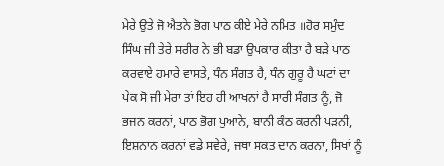ਮੇਰੇ ਉਤੇ ਜੋ ਐਤਨੇ ਭੋਗ ਪਾਠ ਕੀਏ ਮੇਰੇ ਨਮਿਤ ॥ਹੋਰ ਸਮੁੰਦ ਸਿੰਘ ਜੀ ਤੇਰੇ ਸਰੀਰ ਨੇ ਭੀ ਬਡਾ ਉਪਕਾਰ ਕੀਤਾ ਹੈ ਬੜੇ ਪਾਠ ਕਰਵਾਏ ਹਮਾਰੇ ਵਾਸਤੇ, ਧੰਨ ਸੰਗਤ ਹੈ, ਧੰਨ ਗੁਰੂ ਹੈ ਘਟਾਂ ਦਾ ਪੇਕ ਸੋ ਜੀ ਮੇਰਾ ਤਾਂ ਇਹ ਹੀ ਆਖਨਾਂ ਹੈ ਸਾਰੀ ਸੰਗਤ ਨੂੰ, ਜੋ ਭਜਨ ਕਰਨਾਂ, ਪਾਠ ਭੋਗ ਪੁਆਨੇ, ਬਾਨੀ ਕੰਠ ਕਰਨੀ ਪੜਨੀ, ਇਸ਼ਨਾਨ ਕਰਨਾਂ ਵਡੇ ਸਵੇਰੇ, ਜਥਾ ਸਕਤ ਦਾਨ ਕਰਨਾ, ਸਿਖਾਂ ਨੂੰ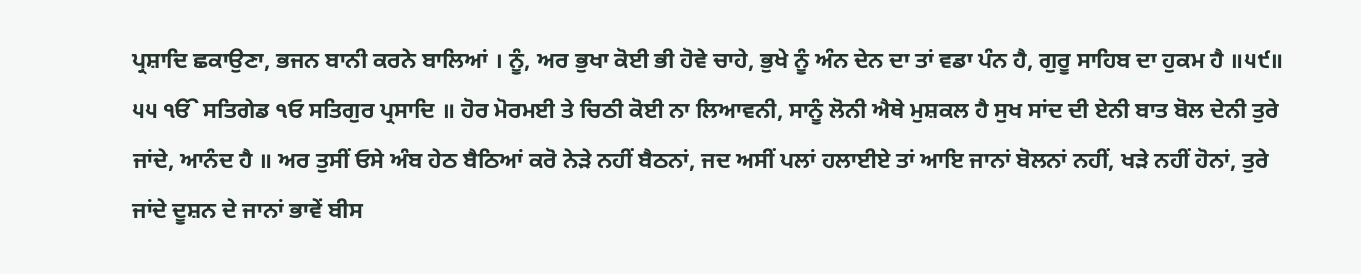ਪ੍ਰਸ਼ਾਦਿ ਛਕਾਉਣਾ, ਭਜਨ ਬਾਨੀ ਕਰਨੇ ਬਾਲਿਆਂ । ਨੂੰ, ਅਰ ਭੁਖਾ ਕੋਈ ਭੀ ਹੋਵੇ ਚਾਹੇ, ਭੁਖੇ ਨੂੰ ਅੰਨ ਦੇਨ ਦਾ ਤਾਂ ਵਡਾ ਪੰਨ ਹੈ, ਗੁਰੂ ਸਾਹਿਬ ਦਾ ਹੁਕਮ ਹੈ ॥੫੯॥ ੫੫ ੴ ਸਤਿਗੇਡ ੧ਓ ਸਤਿਗੁਰ ਪ੍ਰਸਾਦਿ ॥ ਹੋਰ ਮੋਰਮਈ ਤੇ ਚਿਠੀ ਕੋਈ ਨਾ ਲਿਆਵਨੀ, ਸਾਨੂੰ ਲੋਨੀ ਐਥੇ ਮੁਸ਼ਕਲ ਹੈ ਸੁਖ ਸਾਂਦ ਦੀ ਏਨੀ ਬਾਤ ਬੋਲ ਦੇਨੀ ਤੁਰੇ ਜਾਂਦੇ, ਆਨੰਦ ਹੈ ॥ ਅਰ ਤੁਸੀਂ ਓਸੇ ਅੰਬ ਹੇਠ ਬੈਠਿਆਂ ਕਰੋ ਨੇੜੇ ਨਹੀਂ ਬੈਠਨਾਂ, ਜਦ ਅਸੀਂ ਪਲਾਂ ਹਲਾਈਏ ਤਾਂ ਆਇ ਜਾਨਾਂ ਬੋਲਨਾਂ ਨਹੀਂ, ਖੜੇ ਨਹੀਂ ਹੋਨਾਂ, ਤੁਰੇ ਜਾਂਦੇ ਦੂਸ਼ਨ ਦੇ ਜਾਨਾਂ ਭਾਵੇਂ ਬੀਸ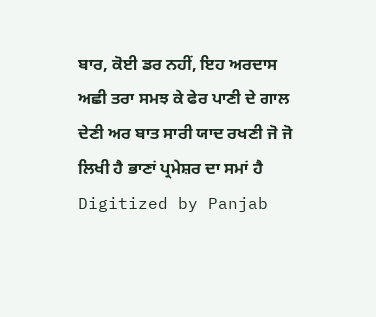ਬਾਰ, ਕੋਈ ਡਰ ਨਹੀਂ, ਇਹ ਅਰਦਾਸ ਅਛੀ ਤਰਾ ਸਮਝ ਕੇ ਫੇਰ ਪਾਣੀ ਦੇ ਗਾਲ ਦੇਣੀ ਅਰ ਬਾਤ ਸਾਰੀ ਯਾਦ ਰਖਣੀ ਜੋ ਜੋ ਲਿਖੀ ਹੈ ਭਾਣਾਂ ਪ੍ਰਮੇਸ਼ਰ ਦਾ ਸਮਾਂ ਹੈ Digitized by Panjab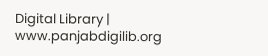Digital Library | www.panjabdigilib.org